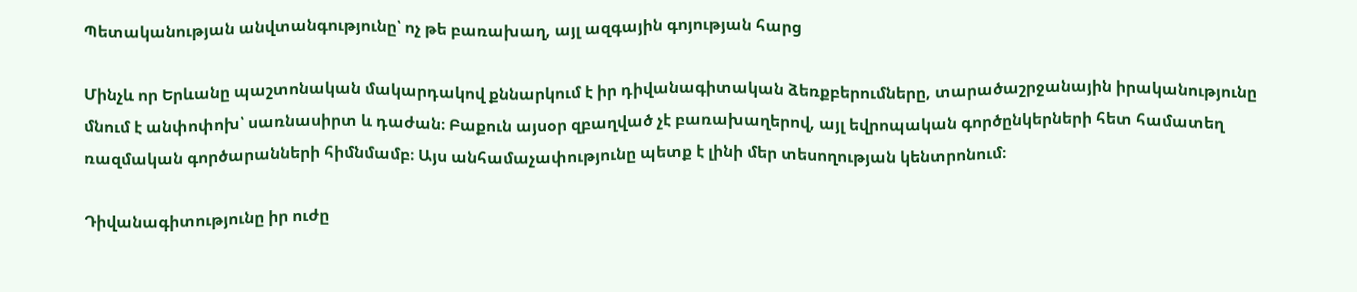Պետականության անվտանգությունը՝ ոչ թե բառախաղ, այլ ազգային գոյության հարց

Մինչև որ Երևանը պաշտոնական մակարդակով քննարկում է իր դիվանագիտական ձեռքբերումները, տարածաշրջանային իրականությունը մնում է անփոփոխ՝ սառնասիրտ և դաժան։ Բաքուն այսօր զբաղված չէ բառախաղերով, այլ եվրոպական գործընկերների հետ համատեղ ռազմական գործարանների հիմնմամբ։ Այս անհամաչափությունը պետք է լինի մեր տեսողության կենտրոնում։

Դիվանագիտությունը իր ուժը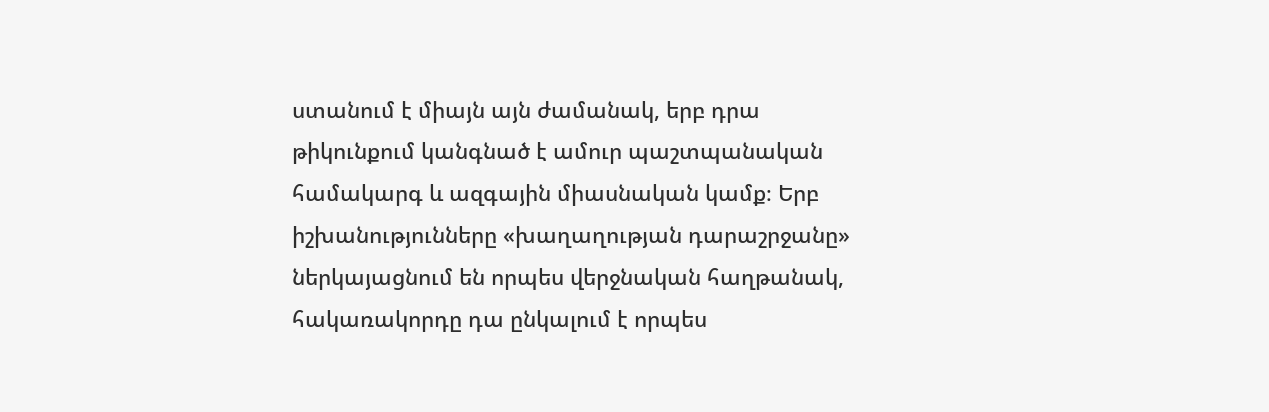ստանում է միայն այն ժամանակ, երբ դրա թիկունքում կանգնած է ամուր պաշտպանական համակարգ և ազգային միասնական կամք։ Երբ իշխանությունները «խաղաղության դարաշրջանը» ներկայացնում են որպես վերջնական հաղթանակ, հակառակորդը դա ընկալում է որպես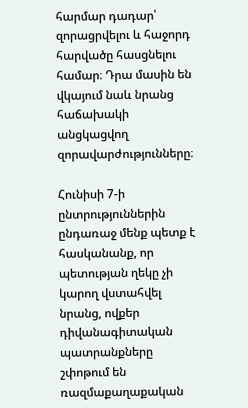հարմար դադար՝ զորացրվելու և հաջորդ հարվածը հասցնելու համար։ Դրա մասին են վկայում նաև նրանց հաճախակի անցկացվող զորավարժությունները։

Հունիսի 7-ի ընտրություններին ընդառաջ մենք պետք է հասկանանք, որ պետության ղեկը չի կարող վստահվել նրանց, ովքեր դիվանագիտական պատրանքները շփոթում են ռազմաքաղաքական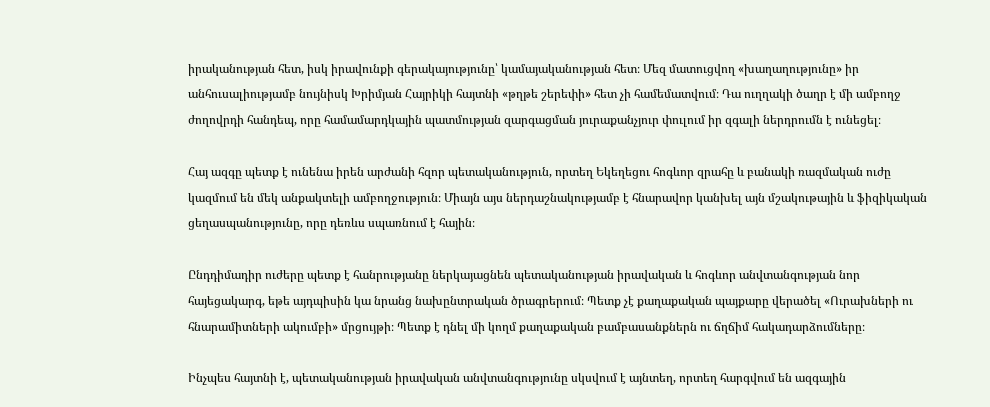իրականության հետ, իսկ իրավունքի գերակայությունը՝ կամայականության հետ։ Մեզ մատուցվող «խաղաղությունը» իր անհուսալիությամբ նույնիսկ Խրիմյան Հայրիկի հայտնի «թղթե շերեփի» հետ չի համեմատվում։ Դա ուղղակի ծաղր է մի ամբողջ ժողովրդի հանդեպ, որը համամարդկային պատմության զարգացման յուրաքանչյուր փուլում իր զգալի ներդրումն է ունեցել։

Հայ ազգը պետք է ունենա իրեն արժանի հզոր պետականություն, որտեղ Եկեղեցու հոգևոր զրահը և բանակի ռազմական ուժը կազմում են մեկ անքակտելի ամբողջություն։ Միայն այս ներդաշնակությամբ է հնարավոր կանխել այն մշակութային և ֆիզիկական ցեղասպանությունը, որը դեռևս սպառնում է հային։

Ընդդիմադիր ուժերը պետք է հանրությանը ներկայացնեն պետականության իրավական և հոգևոր անվտանգության նոր հայեցակարգ, եթե այդպիսին կա նրանց նախընտրական ծրագրերում։ Պետք չէ քաղաքական պայքարը վերածել «Ուրախների ու հնարամիտների ակումբի» մրցույթի։ Պետք է դնել մի կողմ քաղաքական բամբասանքներն ու ճղճիմ հակադարձումները։

Ինչպես հայտնի է, պետականության իրավական անվտանգությունը սկսվում է այնտեղ, որտեղ հարգվում են ազգային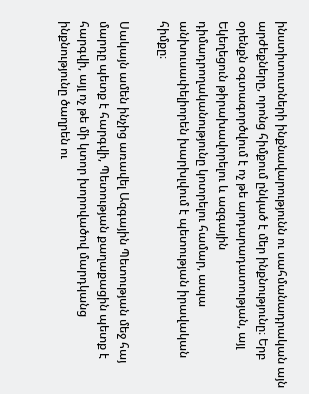ինստիտուտների ինքնավարությունն ու սահմանադրական այն արժեքները, որոնց հիմքում ընկած է մեր ինքնությունը։ Երբ օրենքն օգտագործվում է ոչ թե արդարադատության, այլ Եկեղեցուն թիրախավորելու և ազգային դիմադրողականությունը կոտրելու համար, ապա անխուսափելիորեն խարխլվում է պետության իրավական հիմքը։

Սակայն ամեն ինչից առավել Ազգային Պետության մեջ հայ մարդը պետք է հարգվի, Պետության քաղաքացին պետք է հարգվի, այլ ոչ թե մի կտոր խորովածով մարդկանց ինքնությունը ծաղրեն ու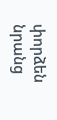փորձեն նրանց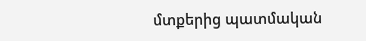մտքերից պատմական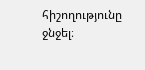հիշողությունը ջնջել։